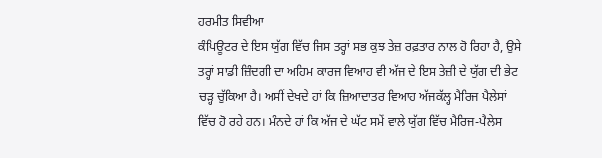ਹਰਮੀਤ ਸਿਵੀਆ
ਕੰਪਿਊਟਰ ਦੇ ਇਸ ਯੁੱਗ ਵਿੱਚ ਜਿਸ ਤਰ੍ਹਾਂ ਸਭ ਕੁਝ ਤੇਜ਼ ਰਫ਼ਤਾਰ ਨਾਲ ਹੋ ਰਿਹਾ ਹੈ, ਉਸੇ ਤਰ੍ਹਾਂ ਸਾਡੀ ਜ਼ਿੰਦਗੀ ਦਾ ਅਹਿਮ ਕਾਰਜ ਵਿਆਹ ਵੀ ਅੱਜ ਦੇ ਇਸ ਤੇਜ਼ੀ ਦੇ ਯੁੱਗ ਦੀ ਭੇਟ ਚੜ੍ਹ ਚੁੱਕਿਆ ਹੈ। ਅਸੀਂ ਦੇਖਦੇ ਹਾਂ ਕਿ ਜ਼ਿਆਦਾਤਰ ਵਿਆਹ ਅੱਜਕੱਲ੍ਹ ਮੈਰਿਜ ਪੈਲੇਸਾਂ ਵਿੱਚ ਹੋ ਰਹੇ ਹਨ। ਮੰਨਦੇ ਹਾਂ ਕਿ ਅੱਜ ਦੇ ਘੱਟ ਸਮੇਂ ਵਾਲੇ ਯੁੱਗ ਵਿੱਚ ਮੈਰਿਜ-ਪੈਲੇਸ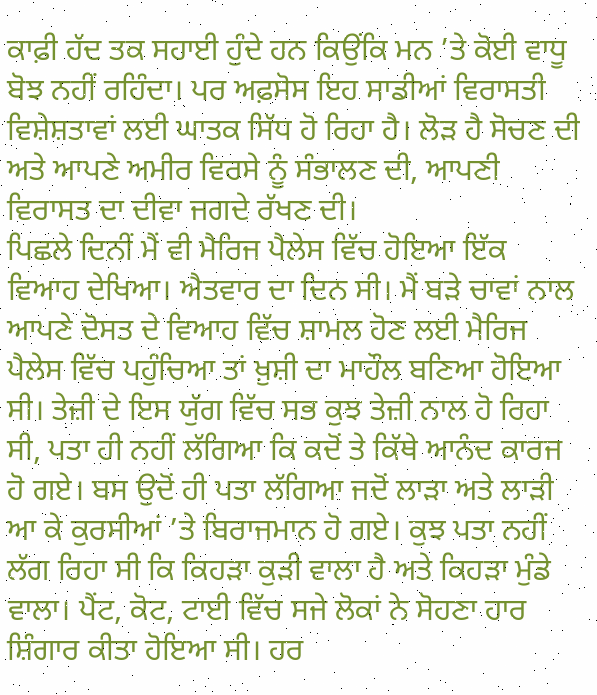ਕਾਫ਼ੀ ਹੱਦ ਤਕ ਸਹਾਈ ਹੁੰਦੇ ਹਨ ਕਿਉਂਕਿ ਮਨ ’ਤੇ ਕੋਈ ਵਾਧੂ ਬੋਝ ਨਹੀਂ ਰਹਿੰਦਾ। ਪਰ ਅਫ਼ਸੋਸ ਇਹ ਸਾਡੀਆਂ ਵਿਰਾਸਤੀ ਵਿਸ਼ੇਸ਼ਤਾਵਾਂ ਲਈ ਘਾਤਕ ਸਿੱਧ ਹੋ ਰਿਹਾ ਹੈ। ਲੋੜ ਹੈ ਸੋਚਣ ਦੀ ਅਤੇ ਆਪਣੇ ਅਮੀਰ ਵਿਰਸੇ ਨੂੰ ਸੰਭਾਲਣ ਦੀ, ਆਪਣੀ ਵਿਰਾਸਤ ਦਾ ਦੀਵਾ ਜਗਦੇ ਰੱਖਣ ਦੀ।
ਪਿਛਲੇ ਦਿਨੀਂ ਮੈਂ ਵੀ ਮੈਰਿਜ ਪੈਲੇਸ ਵਿੱਚ ਹੋਇਆ ਇੱਕ ਵਿਆਹ ਦੇਖਿਆ। ਐਤਵਾਰ ਦਾ ਦਿਨ ਸੀ। ਮੈਂ ਬੜੇ ਚਾਵਾਂ ਨਾਲ ਆਪਣੇ ਦੋਸਤ ਦੇ ਵਿਆਹ ਵਿੱਚ ਸ਼ਾਮਲ ਹੋਣ ਲਈ ਮੈਰਿਜ ਪੈਲੇਸ ਵਿੱਚ ਪਹੁੰਚਿਆ ਤਾਂ ਖ਼ੁਸ਼ੀ ਦਾ ਮਾਹੌਲ ਬਣਿਆ ਹੋਇਆ ਸੀ। ਤੇਜ਼ੀ ਦੇ ਇਸ ਯੁੱਗ ਵਿੱਚ ਸਭ ਕੁਝ ਤੇਜ਼ੀ ਨਾਲ ਹੋ ਰਿਹਾ ਸੀ, ਪਤਾ ਹੀ ਨਹੀਂ ਲੱਗਿਆ ਕਿ ਕਦੋਂ ਤੇ ਕਿੱਥੇ ਆਨੰਦ ਕਾਰਜ ਹੋ ਗਏ। ਬਸ ਉਦੋਂ ਹੀ ਪਤਾ ਲੱਗਿਆ ਜਦੋਂ ਲਾੜਾ ਅਤੇ ਲਾੜੀ ਆ ਕੇ ਕੁਰਸੀਆਂ ’ਤੇ ਬਿਰਾਜਮਾਨ ਹੋ ਗਏ। ਕੁਝ ਪਤਾ ਨਹੀਂ ਲੱਗ ਰਿਹਾ ਸੀ ਕਿ ਕਿਹੜਾ ਕੁੜੀ ਵਾਲਾ ਹੈ ਅਤੇ ਕਿਹੜਾ ਮੁੰਡੇ ਵਾਲਾ। ਪੈਂਟ, ਕੋਟ, ਟਾਈ ਵਿੱਚ ਸਜੇ ਲੋਕਾਂ ਨੇ ਸੋਹਣਾ ਹਾਰ ਸ਼ਿੰਗਾਰ ਕੀਤਾ ਹੋਇਆ ਸੀ। ਹਰ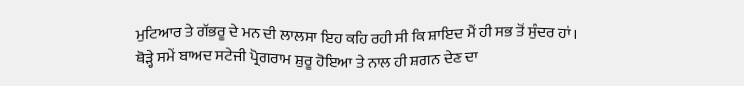ਮੁਟਿਆਰ ਤੇ ਗੱਭਰੂ ਦੇ ਮਨ ਦੀ ਲਾਲਸਾ ਇਹ ਕਹਿ ਰਹੀ ਸੀ ਕਿ ਸ਼ਾਇਦ ਮੈਂ ਹੀ ਸਭ ਤੋਂ ਸੁੰਦਰ ਹਾਂ। ਥੋੜ੍ਹੇ ਸਮੇਂ ਬਾਅਦ ਸਟੇਜੀ ਪ੍ਰੋਗਰਾਮ ਸ਼ੁਰੂ ਹੋਇਆ ਤੇ ਨਾਲ ਹੀ ਸ਼ਗਨ ਦੇਣ ਦਾ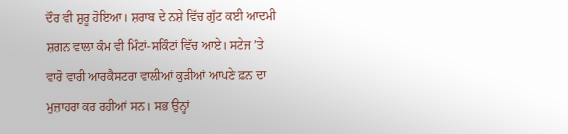ਦੌਰ ਵੀ ਸ਼ੁਰੂ ਹੋਇਆ। ਸ਼ਰਾਬ ਦੇ ਨਸ਼ੇ ਵਿੱਚ ਗੁੱਟ ਕਈ ਆਦਮੀ ਸ਼ਗਨ ਵਾਲਾ ਕੰਮ ਵੀ ਮਿੰਟਾਂ-ਸਕਿੰਟਾਂ ਵਿੱਚ ਆਏ। ਸਟੇਜ ’ਤੇ ਵਾਰੋ ਵਾਰੀ ਆਰਕੈਸਟਰਾ ਵਾਲੀਆਂ ਕੁੜੀਆਂ ਆਪਣੇ ਫ਼ਨ ਦਾ ਮੁਜ਼ਾਹਰਾ ਕਰ ਰਹੀਆਂ ਸਨ। ਸਭ ਉਨ੍ਹਾਂ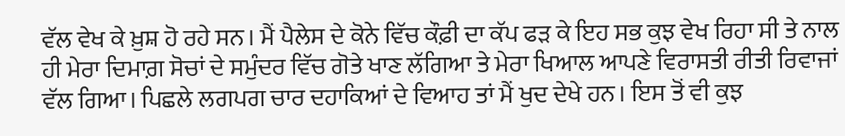ਵੱਲ ਵੇਖ ਕੇ ਖ਼ੁਸ਼ ਹੋ ਰਹੇ ਸਨ। ਮੈਂ ਪੈਲੇਸ ਦੇ ਕੋਨੇ ਵਿੱਚ ਕੌਫ਼ੀ ਦਾ ਕੱਪ ਫੜ ਕੇ ਇਹ ਸਭ ਕੁਝ ਵੇਖ ਰਿਹਾ ਸੀ ਤੇ ਨਾਲ ਹੀ ਮੇਰਾ ਦਿਮਾਗ਼ ਸੋਚਾਂ ਦੇ ਸਮੁੰਦਰ ਵਿੱਚ ਗੋਤੇ ਖਾਣ ਲੱਗਿਆ ਤੇ ਮੇਰਾ ਖਿਆਲ ਆਪਣੇ ਵਿਰਾਸਤੀ ਰੀਤੀ ਰਿਵਾਜਾਂ ਵੱਲ ਗਿਆ। ਪਿਛਲੇ ਲਗਪਗ ਚਾਰ ਦਹਾਕਿਆਂ ਦੇ ਵਿਆਹ ਤਾਂ ਮੈਂ ਖੁਦ ਦੇਖੇ ਹਨ। ਇਸ ਤੋਂ ਵੀ ਕੁਝ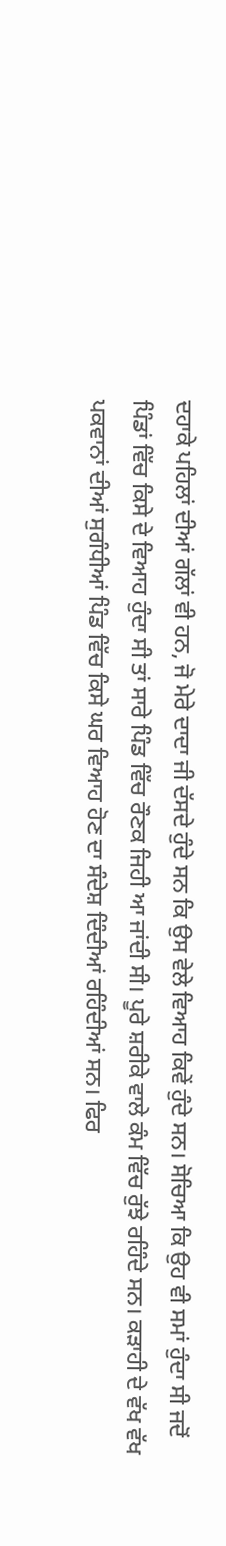ਦਹਾਕੇ ਪਹਿਲਾਂ ਦੀਆਂ ਗੱਲਾਂ ਵੀ ਹਨ, ਜੋ ਮੇਰੇ ਦਾਦਾ ਜੀ ਦੱਸਦੇ ਹੁੰਦੇ ਸਨ ਕਿ ਉਸ ਵੇਲੇ ਵਿਆਹ ਕਿਵੇਂ ਹੁੰਦੇ ਸਨ। ਸੋਚਿਆ ਕਿ ਉਹ ਵੀ ਸਮਾਂ ਹੁੰਦਾ ਸੀ ਜਦੋਂ ਪਿੰਡਾਂ ਵਿੱਚ ਕਿਸੇ ਦੇ ਵਿਆਹ ਹੁੰਦਾ ਸੀ ਤਾਂ ਸਾਰੇ ਪਿੰਡ ਵਿੱਚ ਰੌਣਕ ਜਿਹੀ ਆ ਜਾਂਦੀ ਸੀ। ਪੂਰੇ ਸ਼ਰੀਕੇ ਵਾਲੇ ਕੰਮ ਵਿੱਚ ਰੁੱਝੇ ਰਹਿੰਦੇ ਸਨ। ਕੜਾਹੀ ਦੇ ਵੱਖ ਵੱਖ ਪਕਵਾਨਾਂ ਦੀਆਂ ਸੁਗੰਧੀਆਂ ਪਿੰਡ ਵਿੱਚ ਕਿਸੇ ਘਰ ਵਿਆਹ ਹੋਣ ਦਾ ਸੰਦੇਸ਼ ਦਿੰਦੀਆਂ ਰਹਿੰਦੀਆਂ ਸਨ। ਫਿਰ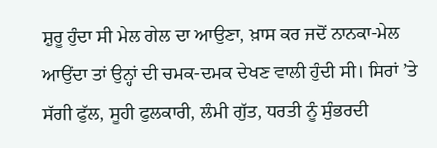ਸ਼ੁਰੂ ਹੁੰਦਾ ਸੀ ਮੇਲ ਗੇਲ ਦਾ ਆਉਣਾ, ਖ਼ਾਸ ਕਰ ਜਦੋਂ ਨਾਨਕਾ-ਮੇਲ ਆਉਂਦਾ ਤਾਂ ਉਨ੍ਹਾਂ ਦੀ ਚਮਕ-ਦਮਕ ਦੇਖਣ ਵਾਲੀ ਹੁੰਦੀ ਸੀ। ਸਿਰਾਂ ’ਤੇ ਸੱਗੀ ਫੁੱਲ, ਸੂਹੀ ਫੁਲਕਾਰੀ, ਲੰਮੀ ਗੁੱਤ, ਧਰਤੀ ਨੂੰ ਸੁੰਭਰਦੀ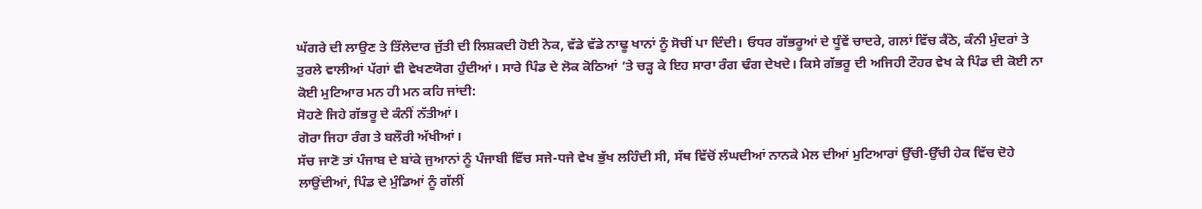ਘੱਗਰੇ ਦੀ ਲਾਉਣ ਤੇ ਤਿੱਲੇਦਾਰ ਜੁੱਤੀ ਦੀ ਲਿਸ਼ਕਦੀ ਹੋਈ ਨੋਕ, ਵੱਡੇ ਵੱਡੇ ਨਾਢੂ ਖਾਨਾਂ ਨੂੰ ਸੋਚੀਂ ਪਾ ਦਿੰਦੀ। ਓਧਰ ਗੱਭਰੂਆਂ ਦੇ ਧੂੰਵੇਂ ਚਾਦਰੇ, ਗਲਾਂ ਵਿੱਚ ਕੈਂਠੇ, ਕੰਨੀ ਮੁੰਦਰਾਂ ਤੇ ਤੁਰਲੇ ਵਾਲੀਆਂ ਪੱਗਾਂ ਵੀ ਵੇਖਣਯੋਗ ਹੁੰਦੀਆਂ। ਸਾਰੇ ਪਿੰਡ ਦੇ ਲੋਕ ਕੋਠਿਆਂ ’ਤੇ ਚੜ੍ਹ ਕੇ ਇਹ ਸਾਰਾ ਰੰਗ ਢੰਗ ਦੇਖਦੇ। ਕਿਸੇ ਗੱਭਰੂ ਦੀ ਅਜਿਹੀ ਟੌਹਰ ਵੇਖ ਕੇ ਪਿੰਡ ਦੀ ਕੋਈ ਨਾ ਕੋਈ ਮੁਟਿਆਰ ਮਨ ਹੀ ਮਨ ਕਹਿ ਜਾਂਦੀ:
ਸੋਹਣੇ ਜਿਹੇ ਗੱਭਰੂ ਦੇ ਕੰਨੀਂ ਨੱਤੀਆਂ।
ਗੋਰਾ ਜਿਹਾ ਰੰਗ ਤੇ ਬਲੌਰੀ ਅੱਖੀਆਂ।
ਸੱਚ ਜਾਣੋ ਤਾਂ ਪੰਜਾਬ ਦੇ ਬਾਂਕੇ ਜੁਆਨਾਂ ਨੂੰ ਪੰਜਾਬੀ ਵਿੱਚ ਸਜੇ-ਧਜੇ ਵੇਖ ਭੁੱਖ ਲਹਿੰਦੀ ਸੀ, ਸੱਥ ਵਿੱਚੋਂ ਲੰਘਦੀਆਂ ਨਾਨਕੇ ਮੇਲ ਦੀਆਂ ਮੁਟਿਆਰਾਂ ਉੱਚੀ-ਉੱਚੀ ਹੇਕ ਵਿੱਚ ਦੋਹੇ ਲਾਉਂਦੀਆਂ, ਪਿੰਡ ਦੇ ਮੁੰਡਿਆਂ ਨੂੰ ਗੱਲੀਂ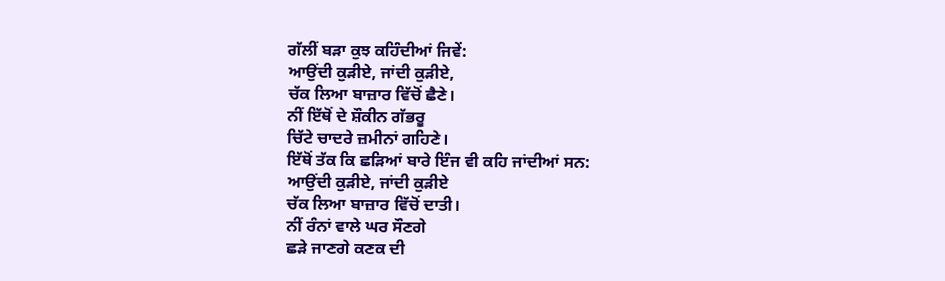ਗੱਲੀਂ ਬੜਾ ਕੁਝ ਕਹਿੰਦੀਆਂ ਜਿਵੇਂ:
ਆਉਂਦੀ ਕੁੜੀਏ, ਜਾਂਦੀ ਕੁੜੀਏ,
ਚੱਕ ਲਿਆ ਬਾਜ਼ਾਰ ਵਿੱਚੋਂ ਛੈਣੇ।
ਨੀਂ ਇੱਥੋਂ ਦੇ ਸ਼ੌਕੀਨ ਗੱਭਰੂ
ਚਿੱਟੇ ਚਾਦਰੇ ਜ਼ਮੀਨਾਂ ਗਹਿਣੇ।
ਇੱਥੋਂ ਤੱਕ ਕਿ ਛੜਿਆਂ ਬਾਰੇ ਇੰਜ ਵੀ ਕਹਿ ਜਾਂਦੀਆਂ ਸਨ:
ਆਉਂਦੀ ਕੁੜੀਏ, ਜਾਂਦੀ ਕੁੜੀਏ
ਚੱਕ ਲਿਆ ਬਾਜ਼ਾਰ ਵਿੱਚੋਂ ਦਾਤੀ।
ਨੀਂ ਰੰਨਾਂ ਵਾਲੇ ਘਰ ਸੌਣਗੇ
ਛੜੇ ਜਾਣਗੇ ਕਣਕ ਦੀ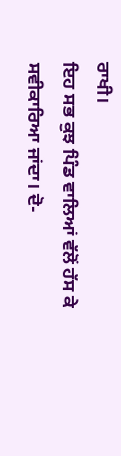ਰਾਖੀ।
ਇਹ ਸਭ ਕੁਝ ਪਿੰਡ ਵਾਲਿਆਂ ਵੱਲੋਂ ਹੱਸ ਕੇ ਸਵੀਕਾਰਿਆ ਜਾਂਦਾ। ਦੋ-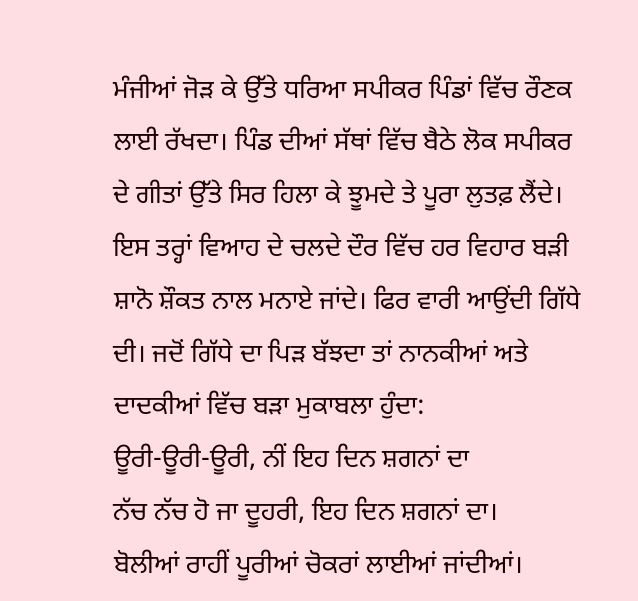ਮੰਜੀਆਂ ਜੋੜ ਕੇ ਉੱਤੇ ਧਰਿਆ ਸਪੀਕਰ ਪਿੰਡਾਂ ਵਿੱਚ ਰੌਣਕ ਲਾਈ ਰੱਖਦਾ। ਪਿੰਡ ਦੀਆਂ ਸੱਥਾਂ ਵਿੱਚ ਬੈਠੇ ਲੋਕ ਸਪੀਕਰ ਦੇ ਗੀਤਾਂ ਉੱਤੇ ਸਿਰ ਹਿਲਾ ਕੇ ਝੂਮਦੇ ਤੇ ਪੂਰਾ ਲੁਤਫ਼ ਲੈਂਦੇ। ਇਸ ਤਰ੍ਹਾਂ ਵਿਆਹ ਦੇ ਚਲਦੇ ਦੌਰ ਵਿੱਚ ਹਰ ਵਿਹਾਰ ਬੜੀ ਸ਼ਾਨੋ ਸ਼ੌਕਤ ਨਾਲ ਮਨਾਏ ਜਾਂਦੇ। ਫਿਰ ਵਾਰੀ ਆਉਂਦੀ ਗਿੱਧੇ ਦੀ। ਜਦੋਂ ਗਿੱਧੇ ਦਾ ਪਿੜ ਬੱਝਦਾ ਤਾਂ ਨਾਨਕੀਆਂ ਅਤੇ ਦਾਦਕੀਆਂ ਵਿੱਚ ਬੜਾ ਮੁਕਾਬਲਾ ਹੁੰਦਾ:
ਊਰੀ-ਊਰੀ-ਊਰੀ, ਨੀਂ ਇਹ ਦਿਨ ਸ਼ਗਨਾਂ ਦਾ
ਨੱਚ ਨੱਚ ਹੋ ਜਾ ਦੂਹਰੀ, ਇਹ ਦਿਨ ਸ਼ਗਨਾਂ ਦਾ।
ਬੋਲੀਆਂ ਰਾਹੀਂ ਪੂਰੀਆਂ ਚੋਕਰਾਂ ਲਾਈਆਂ ਜਾਂਦੀਆਂ।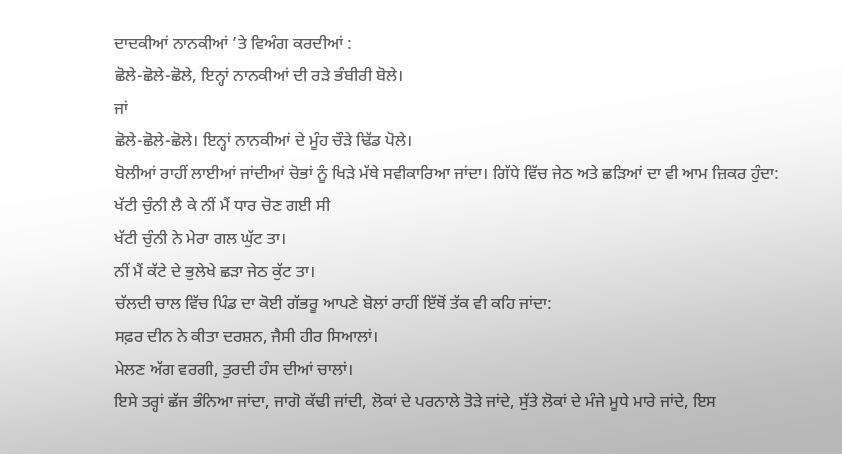ਦਾਦਕੀਆਂ ਨਾਨਕੀਆਂ ’ਤੇ ਵਿਅੰਗ ਕਰਦੀਆਂ :
ਛੋਲੇ-ਛੋਲੇ-ਛੋਲੇ, ਇਨ੍ਹਾਂ ਨਾਨਕੀਆਂ ਦੀ ਰੜੇ ਭੰਬੀਰੀ ਬੋਲੇ।
ਜਾਂ
ਛੋਲੇ-ਛੋਲੇ-ਛੋਲੇ। ਇਨ੍ਹਾਂ ਨਾਨਕੀਆਂ ਦੇ ਮੂੰਹ ਚੌੜੇ ਢਿੱਡ ਪੋਲੇ।
ਬੋਲੀਆਂ ਰਾਹੀਂ ਲਾਈਆਂ ਜਾਂਦੀਆਂ ਚੋਭਾਂ ਨੂੰ ਖਿੜੇ ਮੱਥੇ ਸਵੀਕਾਰਿਆ ਜਾਂਦਾ। ਗਿੱਧੇ ਵਿੱਚ ਜੇਠ ਅਤੇ ਛੜਿਆਂ ਦਾ ਵੀ ਆਮ ਜ਼ਿਕਰ ਹੁੰਦਾ:
ਖੱਟੀ ਚੁੰਨੀ ਲੈ ਕੇ ਨੀਂ ਮੈਂ ਧਾਰ ਚੋਣ ਗਈ ਸੀ
ਖੱਟੀ ਚੁੰਨੀ ਨੇ ਮੇਰਾ ਗਲ ਘੁੱਟ ਤਾ।
ਨੀਂ ਮੈਂ ਕੱਟੇ ਦੇ ਭੁਲੇਖੇ ਛੜਾ ਜੇਠ ਕੁੱਟ ਤਾ।
ਚੱਲਦੀ ਚਾਲ ਵਿੱਚ ਪਿੰਡ ਦਾ ਕੋਈ ਗੱਭਰੂ ਆਪਣੇ ਬੋਲਾਂ ਰਾਹੀਂ ਇੱਥੋਂ ਤੱਕ ਵੀ ਕਹਿ ਜਾਂਦਾ:
ਸਫ਼ਰ ਦੀਨ ਨੇ ਕੀਤਾ ਦਰਸ਼ਨ, ਜੈਸੀ ਹੀਰ ਸਿਆਲਾਂ।
ਮੇਲਣ ਅੱਗ ਵਰਗੀ, ਤੁਰਦੀ ਹੰਸ ਦੀਆਂ ਚਾਲਾਂ।
ਇਸੇ ਤਰ੍ਹਾਂ ਛੱਜ ਭੰਨਿਆ ਜਾਂਦਾ, ਜਾਗੋ ਕੱਢੀ ਜਾਂਦੀ, ਲੋਕਾਂ ਦੇ ਪਰਨਾਲੇ ਤੋੜੇ ਜਾਂਦੇ, ਸੁੱਤੇ ਲੋਕਾਂ ਦੇ ਮੰਜੇ ਮੂਧੇ ਮਾਰੇ ਜਾਂਦੇ, ਇਸ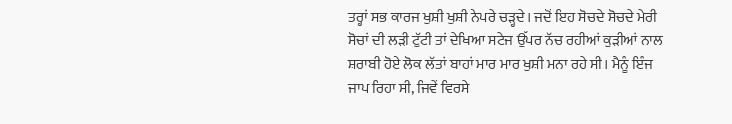ਤਰ੍ਹਾਂ ਸਭ ਕਾਰਜ ਖੁਸ਼ੀ ਖੁਸ਼ੀ ਨੇਪਰੇ ਚੜ੍ਹਦੇ। ਜਦੋਂ ਇਹ ਸੋਚਦੇ ਸੋਚਦੇ ਮੇਰੀ ਸੋਚਾਂ ਦੀ ਲੜੀ ਟੁੱਟੀ ਤਾਂ ਦੇਖਿਆ ਸਟੇਜ ਉੱਪਰ ਨੱਚ ਰਹੀਆਂ ਕੁੜੀਆਂ ਨਾਲ ਸ਼ਰਾਬੀ ਹੋਏ ਲੋਕ ਲੱਤਾਂ ਬਾਹਾਂ ਮਾਰ ਮਾਰ ਖੁਸ਼ੀ ਮਨਾ ਰਹੇ ਸੀ। ਮੈਨੂੰ ਇੰਜ ਜਾਪ ਰਿਹਾ ਸੀ, ਜਿਵੇਂ ਵਿਰਸੇ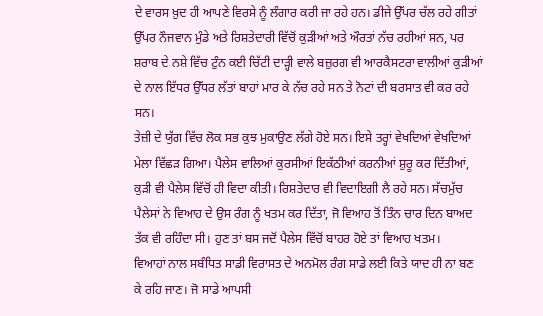ਦੇ ਵਾਰਸ ਖ਼ੁਦ ਹੀ ਆਪਣੇ ਵਿਰਸੇ ਨੂੰ ਲੰਗਾਰ ਕਰੀ ਜਾ ਰਹੇ ਹਨ। ਡੀਜੇ ਉੱਪਰ ਚੱਲ ਰਹੇ ਗੀਤਾਂ ਉੱਪਰ ਨੌਜਵਾਨ ਮੁੰਡੇ ਅਤੇ ਰਿਸ਼ਤੇਦਾਰੀ ਵਿੱਚੋਂ ਕੁੜੀਆਂ ਅਤੇ ਔਰਤਾਂ ਨੱਚ ਰਹੀਆਂ ਸਨ, ਪਰ ਸ਼ਰਾਬ ਦੇ ਨਸ਼ੇ ਵਿੱਚ ਟੁੰਨ ਕਈ ਚਿੱਟੀ ਦਾੜ੍ਹੀ ਵਾਲੇ ਬਜ਼ੁਰਗ ਵੀ ਆਰਕੈਸਟਰਾ ਵਾਲੀਆਂ ਕੁੜੀਆਂ ਦੇ ਨਾਲ ਇੱਧਰ ਉੱਧਰ ਲੱਤਾਂ ਬਾਹਾਂ ਮਾਰ ਕੇ ਨੱਚ ਰਹੇ ਸਨ ਤੇ ਨੋਟਾਂ ਦੀ ਬਰਸਾਤ ਵੀ ਕਰ ਰਹੇ ਸਨ।
ਤੇਜ਼ੀ ਦੇ ਯੁੱਗ ਵਿੱਚ ਲੋਕ ਸਭ ਕੁਝ ਮੁਕਾਉਣ ਲੱਗੇ ਹੋਏ ਸਨ। ਇਸੇ ਤਰ੍ਹਾਂ ਵੇਖਦਿਆਂ ਵੇਖਦਿਆਂ ਮੇਲਾ ਵਿੱਛੜ ਗਿਆ। ਪੈਲੇਸ ਵਾਲਿਆਂ ਕੁਰਸੀਆਂ ਇਕੱਠੀਆਂ ਕਰਨੀਆਂ ਸ਼ੁਰੂ ਕਰ ਦਿੱਤੀਆਂ, ਕੁੜੀ ਵੀ ਪੈਲੇਸ ਵਿੱਚੋਂ ਹੀ ਵਿਦਾ ਕੀਤੀ। ਰਿਸ਼ਤੇਦਾਰ ਵੀ ਵਿਦਾਇਗੀ ਲੈ ਰਹੇ ਸਨ। ਸੱਚਮੁੱਚ ਪੈਲੇਸਾਂ ਨੇ ਵਿਆਹ ਦੇ ਉਸ ਰੰਗ ਨੂੰ ਖਤਮ ਕਰ ਦਿੱਤਾ, ਜੋ ਵਿਆਹ ਤੋਂ ਤਿੰਨ ਚਾਰ ਦਿਨ ਬਾਅਦ ਤੱਕ ਵੀ ਰਹਿੰਦਾ ਸੀ। ਹੁਣ ਤਾਂ ਬਸ ਜਦੋਂ ਪੈਲੇਸ ਵਿੱਚੋਂ ਬਾਹਰ ਹੋਏ ਤਾਂ ਵਿਆਹ ਖਤਮ।
ਵਿਆਹਾਂ ਨਾਲ ਸਬੰਧਿਤ ਸਾਡੀ ਵਿਰਾਸਤ ਦੇ ਅਨਮੋਲ ਰੰਗ ਸਾਡੇ ਲਈ ਕਿਤੇ ਯਾਦ ਹੀ ਨਾ ਬਣ ਕੇ ਰਹਿ ਜਾਣ। ਜੋ ਸਾਡੇ ਆਪਸੀ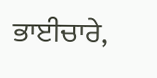ਭਾਈਚਾਰੇ,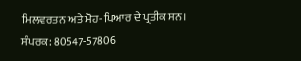ਮਿਲਵਰਤਨ ਅਤੇ ਮੋਹ-ਪਿਆਰ ਦੇ ਪ੍ਰਤੀਕ ਸਨ।
ਸੰਪਰਕ: 80547-57806